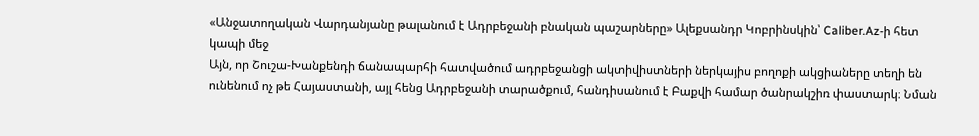«Անջատողական Վարդանյանը թալանում է Ադրբեջանի բնական պաշարները» Ալեքսանդր Կոբրինսկին՝ Caliber.Az-ի հետ կապի մեջ
Այն, որ Շուշա-Խանքենդի ճանապարհի հատվածում ադրբեջանցի ակտիվիստների ներկայիս բողոքի ակցիաները տեղի են ունենում ոչ թե Հայաստանի, այլ հենց Ադրբեջանի տարածքում, հանդիսանում է Բաքվի համար ծանրակշիռ փաստարկ։ Նման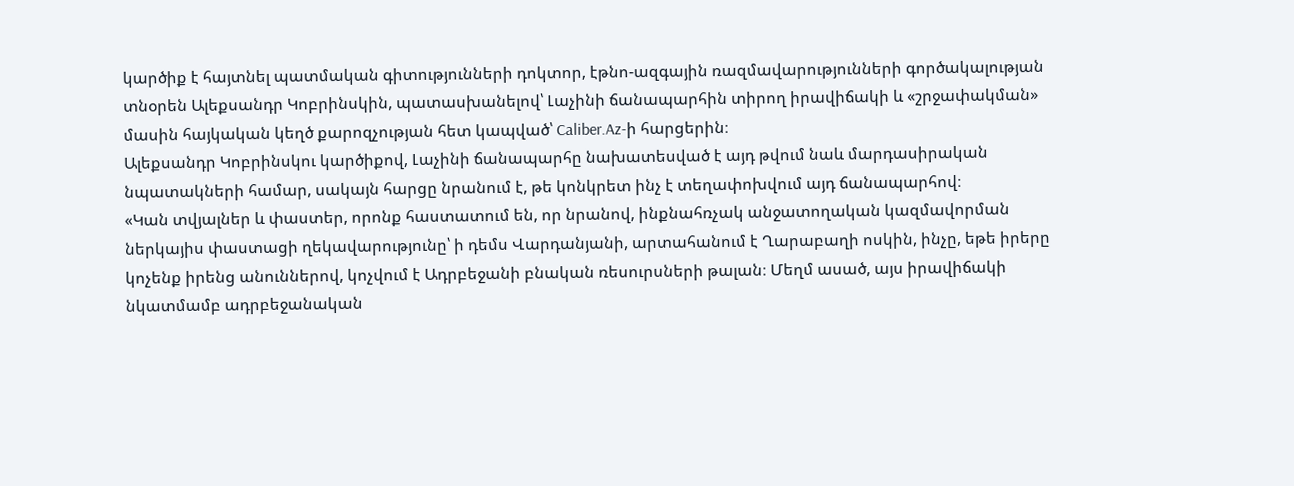կարծիք է հայտնել պատմական գիտությունների դոկտոր, էթնո-ազգային ռազմավարությունների գործակալության տնօրեն Ալեքսանդր Կոբրինսկին, պատասխանելով՝ Լաչինի ճանապարհին տիրող իրավիճակի և «շրջափակման» մասին հայկական կեղծ քարոզչության հետ կապված՝ Caliber.Az-ի հարցերին։
Ալեքսանդր Կոբրինսկու կարծիքով, Լաչինի ճանապարհը նախատեսված է այդ թվում նաև մարդասիրական նպատակների համար, սակայն հարցը նրանում է, թե կոնկրետ ինչ է տեղափոխվում այդ ճանապարհով։
«Կան տվյալներ և փաստեր, որոնք հաստատում են, որ նրանով, ինքնահռչակ անջատողական կազմավորման ներկայիս փաստացի ղեկավարությունը՝ ի դեմս Վարդանյանի, արտահանում է Ղարաբաղի ոսկին, ինչը, եթե իրերը կոչենք իրենց անուններով, կոչվում է Ադրբեջանի բնական ռեսուրսների թալան։ Մեղմ ասած, այս իրավիճակի նկատմամբ ադրբեջանական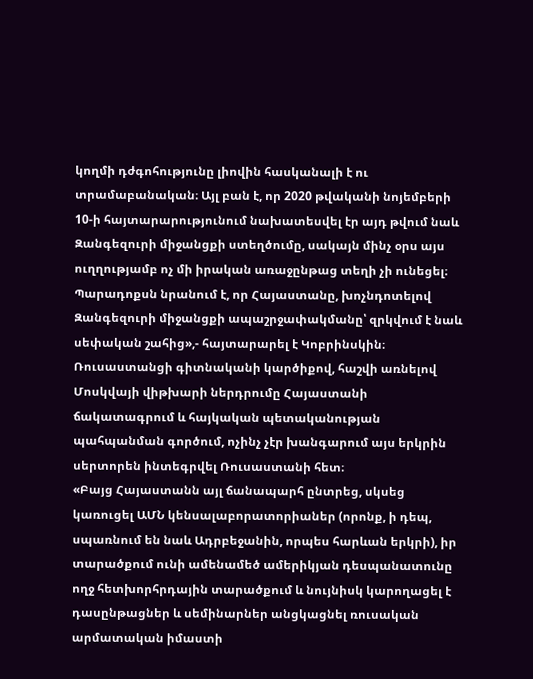կողմի դժգոհությունը լիովին հասկանալի է ու տրամաբանական։ Այլ բան է, որ 2020 թվականի նոյեմբերի 10-ի հայտարարությունում նախատեսվել էր այդ թվում նաև Զանգեզուրի միջանցքի ստեղծումը, սակայն մինչ օրս այս ուղղությամբ ոչ մի իրական առաջընթաց տեղի չի ունեցել։ Պարադոքսն նրանում է, որ Հայաստանը, խոչնդոտելով Զանգեզուրի միջանցքի ապաշրջափակմանը՝ զրկվում է նաև սեփական շահից»,- հայտարարել է Կոբրինսկին։
Ռուսաստանցի գիտնականի կարծիքով, հաշվի առնելով Մոսկվայի վիթխարի ներդրումը Հայաստանի ճակատագրում և հայկական պետականության պահպանման գործում, ոչինչ չէր խանգարում այս երկրին սերտորեն ինտեգրվել Ռուսաստանի հետ։
«Բայց Հայաստանն այլ ճանապարհ ընտրեց, սկսեց կառուցել ԱՄՆ կենսալաբորատորիաներ (որոնք, ի դեպ, սպառնում են նաև Ադրբեջանին, որպես հարևան երկրի), իր տարածքում ունի ամենամեծ ամերիկյան դեսպանատունը ողջ հետխորհրդային տարածքում և նույնիսկ կարողացել է դասընթացներ և սեմինարներ անցկացնել ռուսական արմատական իմաստի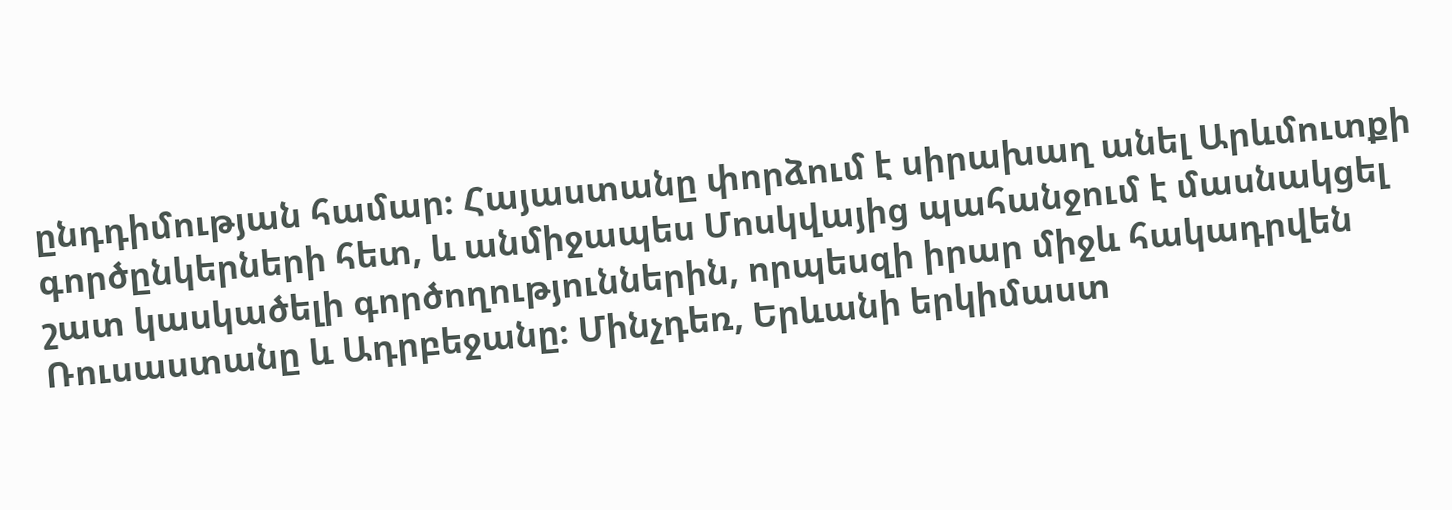ընդդիմության համար։ Հայաստանը փորձում է սիրախաղ անել Արևմուտքի գործընկերների հետ, և անմիջապես Մոսկվայից պահանջում է մասնակցել շատ կասկածելի գործողություններին, որպեսզի իրար միջև հակադրվեն Ռուսաստանը և Ադրբեջանը։ Մինչդեռ, Երևանի երկիմաստ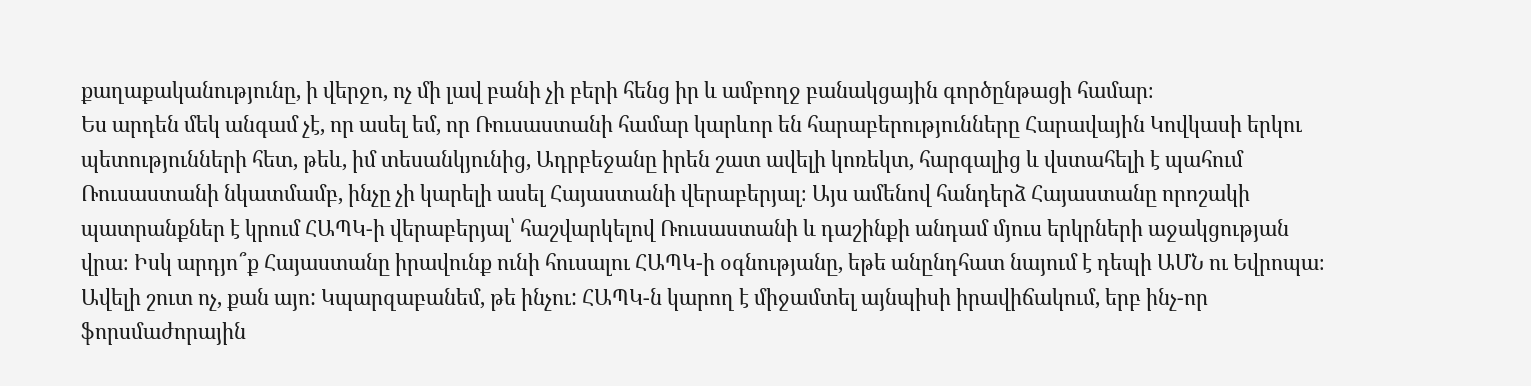քաղաքականությունը, ի վերջո, ոչ մի լավ բանի չի բերի հենց իր և ամբողջ բանակցային գործընթացի համար։
Ես արդեն մեկ անգամ չէ, որ ասել եմ, որ Ռուսաստանի համար կարևոր են հարաբերությունները Հարավային Կովկասի երկու պետությունների հետ, թեև, իմ տեսանկյունից, Ադրբեջանը իրեն շատ ավելի կոռեկտ, հարգալից և վստահելի է պահում Ռուսաստանի նկատմամբ, ինչը չի կարելի ասել Հայաստանի վերաբերյալ։ Այս ամենով հանդերձ Հայաստանը որոշակի պատրանքներ է կրում ՀԱՊԿ-ի վերաբերյալ՝ հաշվարկելով Ռուսաստանի և դաշինքի անդամ մյուս երկրների աջակցության վրա։ Իսկ արդյո՞ք Հայաստանը իրավունք ունի հուսալու ՀԱՊԿ-ի օգնությանը, եթե անընդհատ նայում է դեպի ԱՄՆ ու Եվրոպա։ Ավելի շուտ ոչ, քան այո: Կպարզաբանեմ, թե ինչու: ՀԱՊԿ-ն կարող է միջամտել այնպիսի իրավիճակում, երբ ինչ-որ ֆորսմաժորային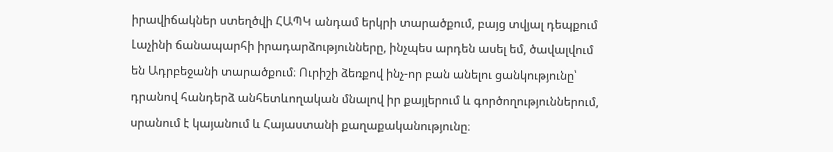իրավիճակներ ստեղծվի ՀԱՊԿ անդամ երկրի տարածքում, բայց տվյալ դեպքում Լաչինի ճանապարհի իրադարձությունները, ինչպես արդեն ասել եմ, ծավալվում են Ադրբեջանի տարածքում։ Ուրիշի ձեռքով ինչ-որ բան անելու ցանկությունը՝ դրանով հանդերձ անհետևողական մնալով իր քայլերում և գործողություններում, սրանում է կայանում և Հայաստանի քաղաքականությունը։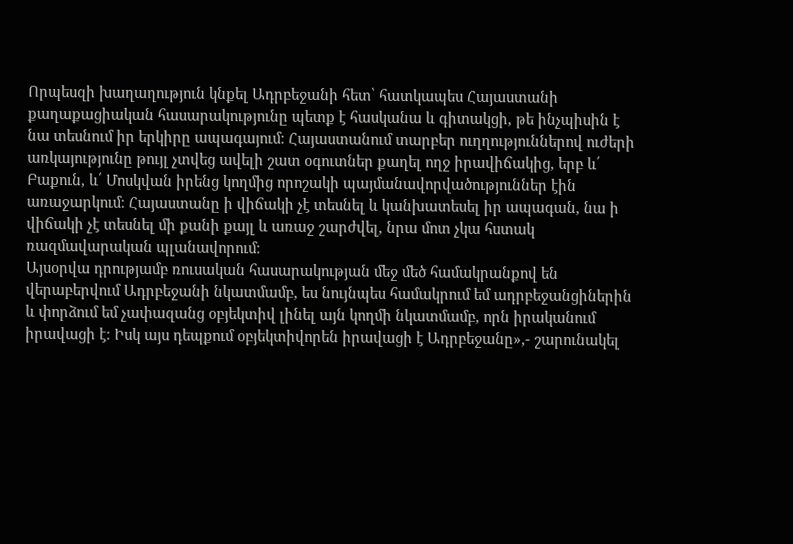Որպեսզի խաղաղություն կնքել Ադրբեջանի հետ՝ հատկապես Հայաստանի քաղաքացիական հասարակությունը պետք է հասկանա և գիտակցի, թե ինչպիսին է նա տեսնում իր երկիրը ապագայում։ Հայաստանում տարբեր ուղղություններով ուժերի առկայությունը թույլ չտվեց ավելի շատ օգուտներ քաղել ողջ իրավիճակից, երբ և՛ Բաքուն, և՛ Մոսկվան իրենց կողմից որոշակի պայմանավորվածություններ էին առաջարկում։ Հայաստանը ի վիճակի չէ տեսնել և կանխատեսել իր ապագան, նա ի վիճակի չէ տեսնել մի քանի քայլ և առաջ շարժվել, նրա մոտ չկա հստակ ռազմավարական պլանավորում։
Այսօրվա դրությամբ ռուսական հասարակության մեջ մեծ համակրանքով են վերաբերվում Ադրբեջանի նկատմամբ, ես նույնպես համակրում եմ ադրբեջանցիներին և փորձում եմ չափազանց օբյեկտիվ լինել այն կողմի նկատմամբ, որն իրականում իրավացի է։ Իսկ այս դեպքում օբյեկտիվորեն իրավացի է Ադրբեջանը»,- շարունակել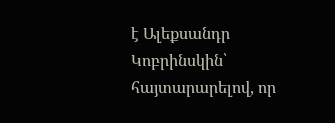է Ալեքսանդր Կոբրինսկին՝ հայտարարելով, որ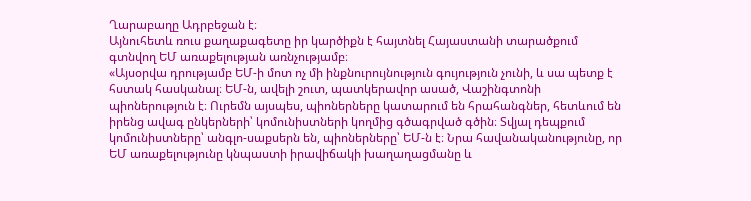Ղարաբաղը Ադրբեջան է։
Այնուհետև ռուս քաղաքագետը իր կարծիքն է հայտնել Հայաստանի տարածքում գտնվող ԵՄ առաքելության առնչությամբ։
«Այսօրվա դրությամբ ԵՄ-ի մոտ ոչ մի ինքնուրույնություն գույություն չունի, և սա պետք է հստակ հասկանալ։ ԵՄ-ն, ավելի շուտ, պատկերավոր ասած, Վաշինգտոնի պիոներություն է։ Ուրեմն այսպես, պիոներները կատարում են հրահանգներ, հետևում են իրենց ավագ ընկերների՝ կոմունիստների կողմից գծագրված գծին։ Տվյալ դեպքում կոմունիստները՝ անգլո-սաքսերն են, պիոներները՝ ԵՄ-ն է։ Նրա հավանականությունը, որ ԵՄ առաքելությունը կնպաստի իրավիճակի խաղաղացմանը և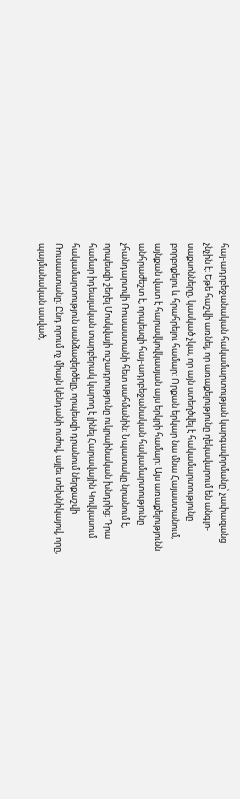հայ-ադրբեջանական հակամարտության կարգավորմանը՝ չափազանց չնչին է։ Եթե հաշվի առնել, որ առաքելությունը ղեկավարում են անգլո-սաքսոնները, կասկած չկա, որ այն ստեղծվել է հակամարտությունը բորբոքելու և հրահրելու համար: Որքան երկար նա մնա Հայաստանում, այնքան վատ է հարավկովկասյան այս երկրի համար։ Այս առաքելությունն անհրաժեշտ է, որպեսզի հայ-ադրբեջանական հակամարտությունը չհանդարտվի Ռուսաստանի հետ սահմանին։ Նպատակը նրանում է, որպեսզի շեղել Մոսկվայի ուշադրությունը ուկրաինական խնդրից։ Դրա համար իդեալական տարբերակ կարող է լինել Հարավային Կովկասում հակամարտություն սանձազերծելը, որպեսզի դրանում ներքաշվի Ռուսաստանը։ Ընդ որում ոչ միայն կենդանի ուժով, այլեւ տեխնիկայով, որը, պայմանական ասված,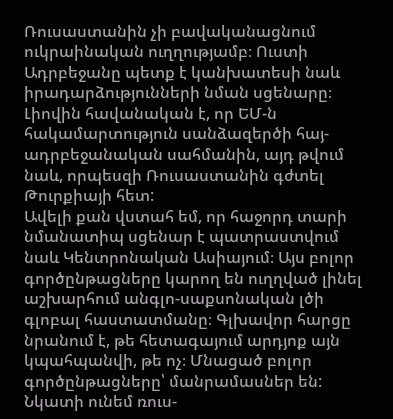Ռուսաստանին չի բավականացնում ուկրաինական ուղղությամբ։ Ուստի Ադրբեջանը պետք է կանխատեսի նաև իրադարձությունների նման սցենարը։ Լիովին հավանական է, որ ԵՄ-ն հակամարտություն սանձազերծի հայ-ադրբեջանական սահմանին, այդ թվում նաև, որպեսզի Ռուսաստանին գժտել Թուրքիայի հետ:
Ավելի քան վստահ եմ, որ հաջորդ տարի նմանատիպ սցենար է պատրաստվում նաև Կենտրոնական Ասիայում։ Այս բոլոր գործընթացները կարող են ուղղված լինել աշխարհում անգլո-սաքսոնական լծի գլոբալ հաստատմանը։ Գլխավոր հարցը նրանում է, թե հետագայում արդյոք այն կպահպանվի, թե ոչ։ Մնացած բոլոր գործընթացները՝ մանրամասներ են: Նկատի ունեմ ռուս-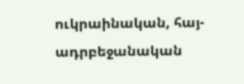ուկրաինական, հայ-ադրբեջանական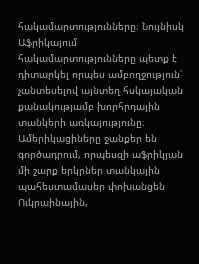հակամարտությունները։ Նույնիսկ Աֆրիկայում հակամարտությունները պետք է դիտարկել որպես ամբողջություն՝ չանտեսելով այնտեղ հսկայական քանակությամբ խորհրդային տանկերի առկայությունը։ Ամերիկացիները ջանքեր են գործադրում, որպեսզի աֆրիկյան մի շարք երկրներ տանկային պահեստամասեր փոխանցեն Ուկրաինային,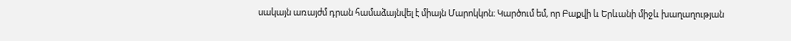սակայն առայժմ դրան համաձայնվել է միայն Մարոկկոն։ Կարծում եմ, որ Բաքվի և Երևանի միջև խաղաղության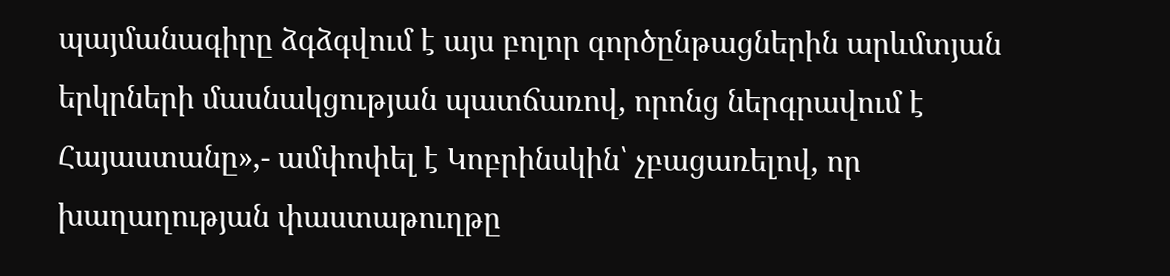պայմանագիրը ձգձգվում է այս բոլոր գործընթացներին արևմտյան երկրների մասնակցության պատճառով, որոնց ներգրավում է Հայաստանը»,- ամփոփել է Կոբրինսկին՝ չբացառելով, որ խաղաղության փաստաթուղթը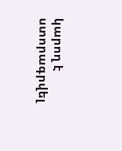կարող է ստորագրվել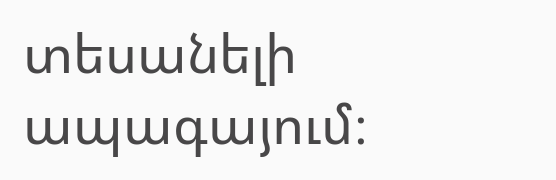տեսանելի ապագայում։